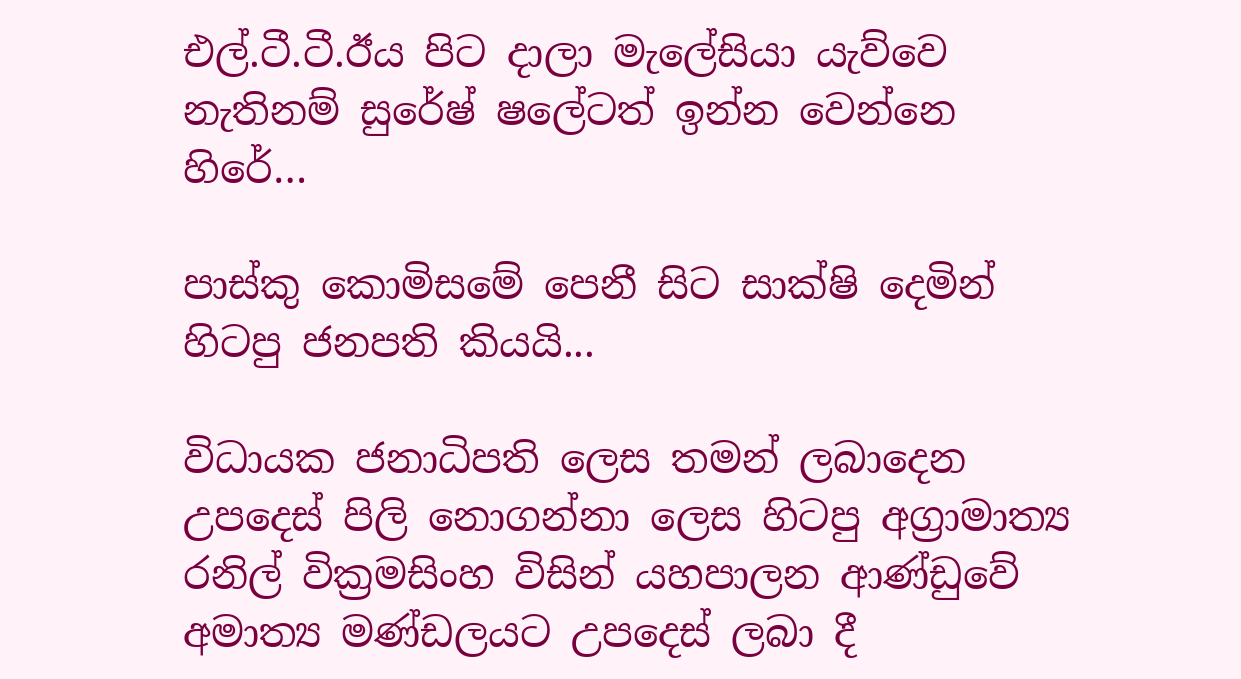එල්.ටී.ටී.ඊය පිට දාලා මැලේසියා යැව්වෙ නැතිනම් සුරේෂ් ෂලේටත් ඉන්න වෙන්නෙ හිරේ…

පාස්කු කොමිසමේ පෙනී සිට සාක්ෂි දෙමින් හිටපු ජනපති කියයි...

විධායක ජනාධිපති ලෙස තමන් ලබාදෙන උපදෙස් පිලි නොගන්නා ලෙස හිටපු අග්‍රාමාත්‍ය රනිල් වික්‍රමසිංහ විසින් යහපාලන ආණ්ඩුවේ අමාත්‍ය මණ්ඩලයට උපදෙස් ලබා දී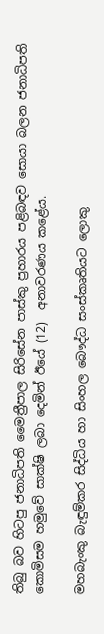තිබු බව හිටපු ජනාධිපති මෛත්‍රීපාල සිරිසේන පාස්කු ප්‍රහාරය පළිබඳව සොයා බලන ජනාධිපති කොමිසම හමුවේ සාක්ෂි ලබා දෙමින් ඊයේ (12)  අනාවරණය කළේය.

මහබැංකු බැඳුම්කර සිද්ධිය හා සිංහල බෞද්ධ සංස්කෘතියට ලොකු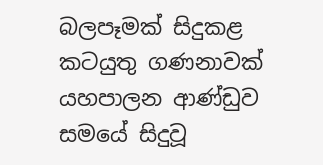බලපෑමක් සිදුකළ කටයුතු ගණනාවක්  යහපාලන ආණ්ඩුව සමයේ සිදුවූ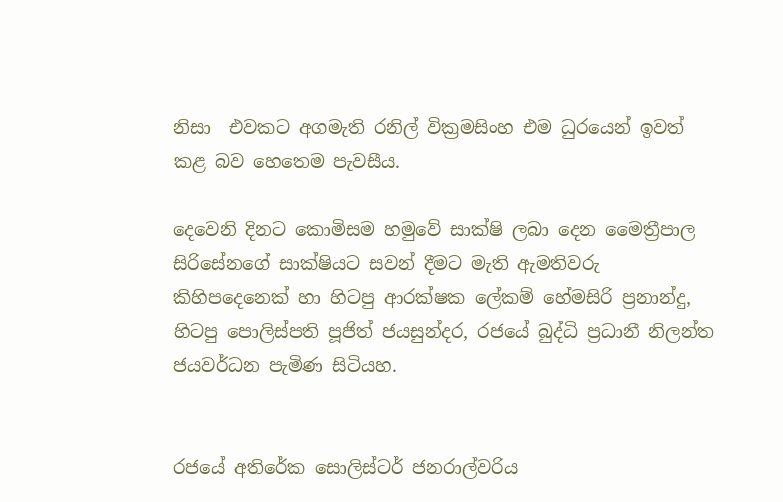නිසා  එවකට අගමැති රනිල් වික්‍රමසිංහ එම ධුරයෙන් ඉවත් කළ බව හෙතෙම පැවසීය.

දෙවෙනි දිනට කොමිසම හමුවේ සාක්ෂි ලබා දෙන මෛත්‍රීපාල සිරිසේනගේ සාක්ෂියට සවන් දීමට මැති ඇමතිවරු කිහිපදෙනෙක් හා හිටපු ආරක්ෂක ලේකම් හේමසිරි ප්‍රනාන්දු,  හිටපු පොලිස්පති පූජිත් ජයසුන්දර, රජයේ බුද්ධි ප්‍රධානී නිලන්ත ජයවර්ධන පැමිණ සිටියහ.


රජයේ අතිරේක සොලිස්ටර් ජනරාල්වරිය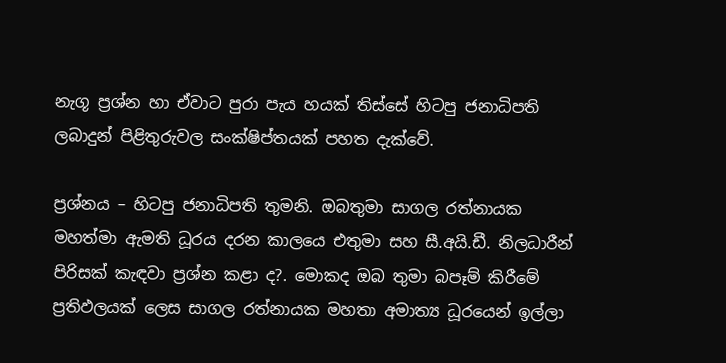නැගූ ප්‍රශ්න හා ඒවාට පුරා පැය හයක් තිස්සේ හිටපු ජනාධිපති ලබාදුන් පිළිතුරුවල සංක්ෂිප්තයක් පහත දැක්වේ.

ප්‍රශ්නය – හිටපු ජනාධිපති තුමනි. ඔබතුමා සාගල රත්නායක මහත්මා ඇමති ධූරය දරන කාලයෙ එතුමා සහ සී.අයි.ඩී. නිලධාරීන් පිරිසක් කැඳවා ප්‍රශ්න කළා ද?. මොකද ඔබ තුමා බපෑම් කිරීමේ ප්‍රතිඵලයක් ලෙස සාගල රත්නායක මහතා අමාත්‍ය ධූරයෙන් ඉල්ලා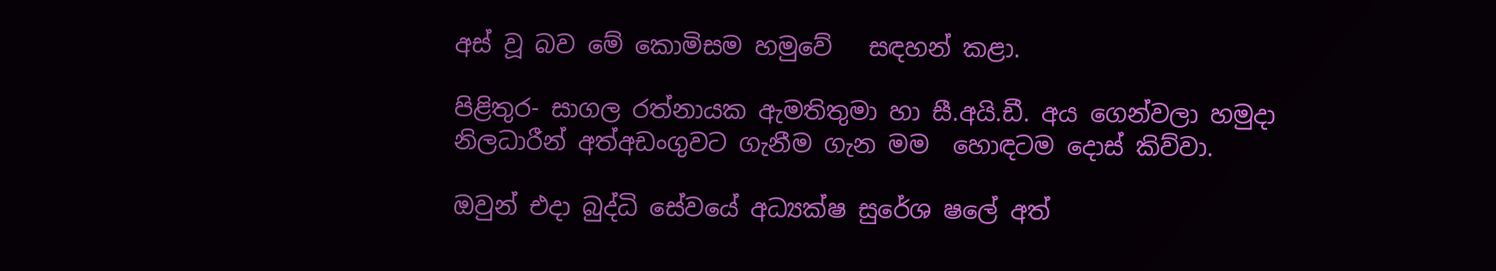අස් වූ බව මේ කොමිසම හමුවේ   සඳහන් කළා.

පිළිතුර- සාගල රත්නායක ඇමතිතුමා හා සී.අයි.ඩී. අය ගෙන්වලා හමුදා නිලධාරීන් අත්අඩංගුවට ගැනීම ගැන මම  හොඳටම දොස් කිව්වා.

ඔවුන් එදා බුද්ධි සේවයේ අධ්‍යක්ෂ සුරේශ ෂලේ අත්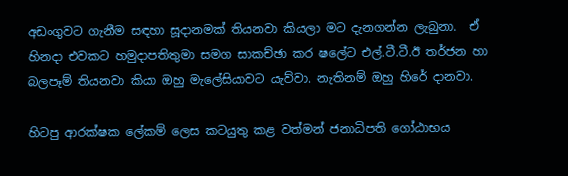අඩංගුවට ගැනීම සඳහා සූදානමක් තියනවා කියලා මට දැනගන්න ලැබුනා.  ඒ හිනදා එවකට හමුදාපතිතුමා සමග සාකච්ඡා කර ෂලේට එල්.ටී.ටී.ඊ තර්ජන හා බලපෑම් තියනවා කියා ඔහු මැලේසියාවට යැව්වා. නැතිනම් ඔහු හිරේ දානවා.

හිටපු ආරක්ෂක ලේකම් ලෙස කටයුතු කළ වත්මන් ජනාධිපති ගෝඨාභය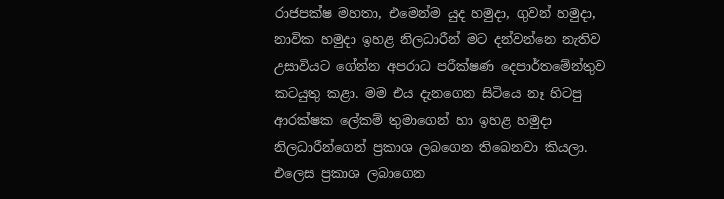රාජපක්ෂ මහතා, එමෙන්ම යුද හමුදා, ගුවන් හමුදා, නාවික හමුදා ඉහළ නිලධාරීන් මට දන්වන්නෙ නැතිව උසාවියට ගේන්න අපරාධ පරීක්ෂණ දෙපාර්තමේන්තුව කටයුතු කළා. මම එය දැනගෙන සිටියෙ නෑ හිටපු ආරක්ෂක ලේකම් තුමාගෙන් හා ඉහළ හමුදා නිලධාරීන්ගෙන් ප්‍රකාශ ලබගෙන තිබෙනවා කියලා. එලෙස ප්‍රකාශ ලබාගෙන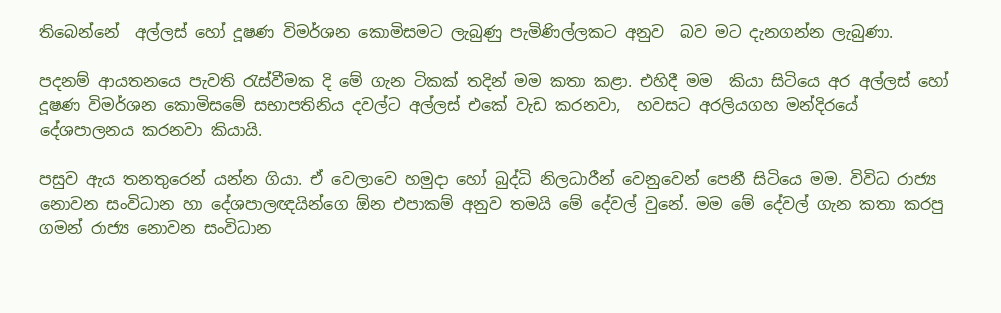තිබෙන්නේ  අල්ලස් හෝ දූෂණ විමර්ශන කොමිසමට ලැබුණු පැමිණිල්ලකට අනුව  බව මට දැනගන්න ලැබුණා.

පදනම් ආයතනයෙ පැවති රැස්වීමක දි මේ ගැන ටිකක් තදින් මම කතා කළා. එහිදී මම  කියා සිටියෙ අර අල්ලස් හෝ දූෂණ විමර්ශන කොමිසමේ සභාපතිනිය දවල්ට අල්ලස් එකේ වැඩ කරනවා,  හවසට අරලියගහ මන්දිරයේ දේශපාලනය කරනවා කියායි.

පසුව ඇය තනතුරෙන් යන්න ගියා. ඒ වෙලාවෙ හමුදා හෝ බුද්ධි නිලධාරීන් වෙනුවෙන් පෙනී සිටියෙ මම. විවිධ රාජ්‍ය නොවන සංවිධාන හා දේශපාලඥයින්ගෙ ඕන එපාකම් අනුව තමයි මේ දේවල් වුනේ. මම මේ දේවල් ගැන කතා කරපු ගමන් රාජ්‍ය නොවන සංවිධාන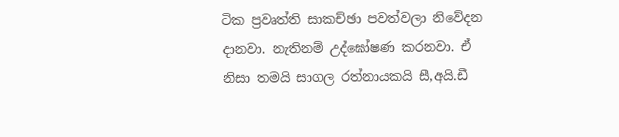ටික ප්‍රවෘත්ති සාකච්ඡා පවත්වලා නිවේදන දානවා. නැතිනම් උද්ඝෝෂණ කරනවා. ඒ නිසා තමයි සාගල රත්නායකයි සී,අයි.ඩී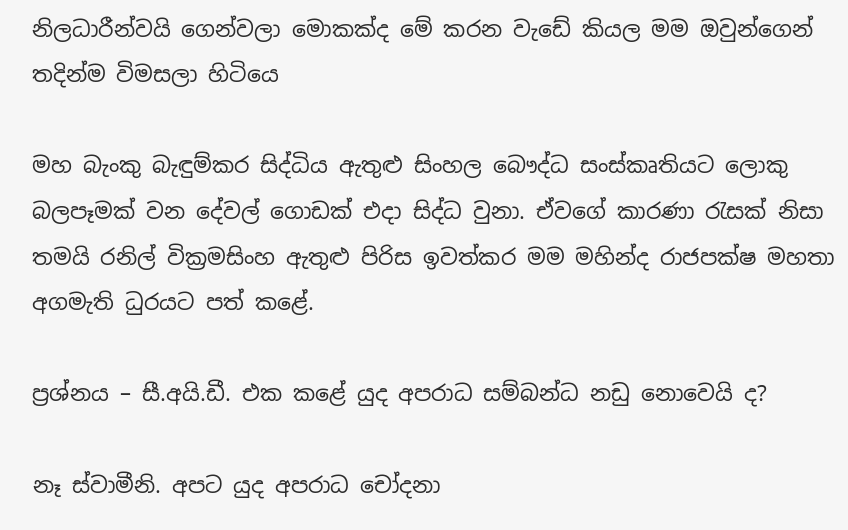නිලධාරීන්වයි ගෙන්වලා මොකක්ද මේ කරන වැඩේ කියල මම ඔවුන්ගෙන් තදින්ම විමසලා හිටිය‍ෙ

මහ බැංකු බැඳුම්කර සිද්ධිය ඇතුළු සිංහල බෞද්ධ සංස්කෘතියට ලොකු බලපෑමක් වන දේවල් ගොඩක් එදා සිද්ධ වුනා. ඒවගේ කාරණා රැසක් නිසා තමයි රනිල් වික්‍රමසිංහ ඇතුළු පිරිස ඉවත්කර මම මහින්ද රාජපක්ෂ මහතා අගමැති ධුරයට පත් කළේ.

ප්‍රශ්නය – සී.අයි.ඩී. එක කළේ යුද අපරාධ සම්බන්ධ නඩු නොවෙයි ද?

නෑ ස්වාමීනි. අපට යුද අපරාධ චෝදනා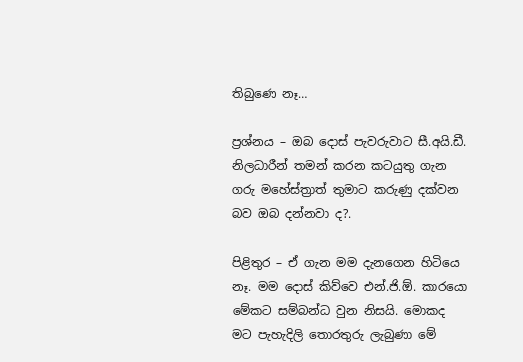තිබුණෙ නෑ…

ප්‍රශ්නය – ඔබ දොස් පැවරුවාට සී.අයි.ඩී. නිලධාරීන් තමන් කරන කටයුතු ගැන ගරු මහේස්ත්‍රාත් තුමාට කරුණු දක්වන බව ඔබ දන්නවා ද?.

පිළිතුර – ඒ ගැන මම දැනගෙන හිටියෙ නෑ. මම දොස් කිව්වෙ එන්.ජි.ඕ. කාරයො මේකට සම්බන්ධ වුන නිසයි. මොකද මට පැහැදිලි තොරතුරු ලැබුණා මේ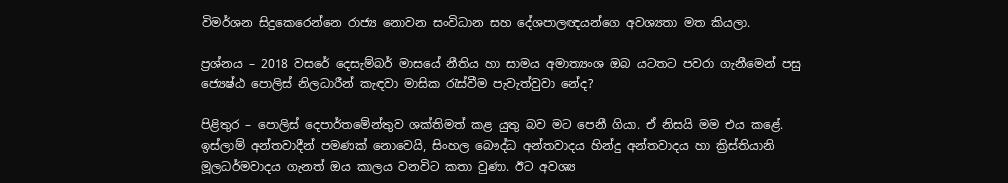විමර්ශන සිදුකෙරෙන්නෙ රාජ්‍ය නොවන සංවිධාන සහ දේශපාලඥයන්ගෙ අවශ්‍යතා මත කියලා.

ප්‍රශ්නය – 2018 වසරේ දෙසැම්බර් මාසයේ නීතිය හා සාමය අමාත්‍යංශ ඔබ යටතට පවරා ගැනීමෙන් පසු ජ්‍යෙෂ්ඨ පොලිස් නිලධාරීන් කැඳවා මාසික රැස්වීම පැවැත්වුවා නේද?

පිළිතුර – පොලිස් දෙපාර්තමේන්තුව ශක්තිමත් කළ යුතු බව මට පෙනී ගියා. ඒ නිසයි මම එය කළේ. ඉස්ලාම් අන්තවාදීන් පමණක් නොවෙයි, සිංහල බෞද්ධ අන්තවාදය හින්දු අන්තවාදය හා ක්‍රිස්තියානි මූලධර්මවාදය ගැනත් ඔය කාලය වනවිට කතා වුණා. ඊට අවශ්‍ය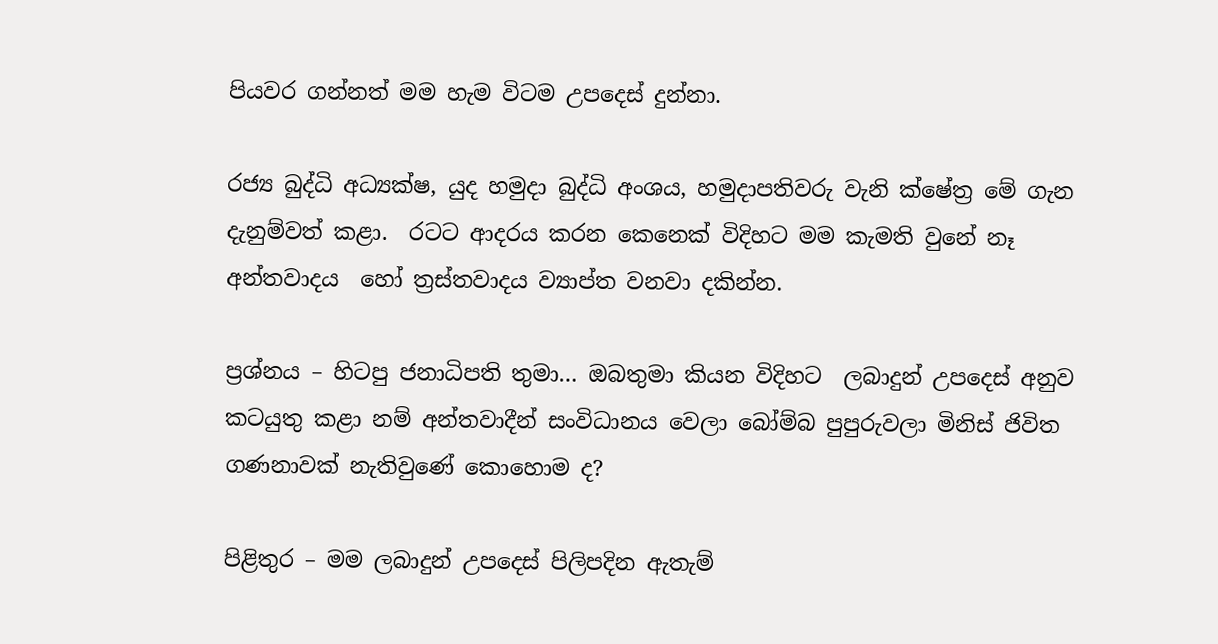පියවර ගන්නත් මම හැම විටම උපදෙස් දුන්නා.

රජ්‍ය බුද්ධි අධ්‍යක්ෂ, යුද හමුදා බුද්ධි අංශය, හමුදාපතිවරු වැනි ක්ෂේත්‍ර මේ ගැන දැනුම්වත් කළා.  රටට ආදරය කරන කෙනෙක් විදිහට මම කැමති වුනේ නෑ අන්තවාදය  හෝ ත්‍රස්තවාදය ව්‍යාප්ත වනවා දකින්න.

ප්‍රශ්නය – හිටපු ජනාධිපති තුමා… ඔබතුමා කියන විදිහට  ලබාදුන් උපදෙස් අනුව කටයුතු කළා නම් අන්තවාදීන් සංවිධානය වෙලා බෝම්බ පුපුරුවලා මිනිස් ජිවිත ගණනාවක් නැතිවුණේ කොහොම ද?

පිළිතුර – මම ලබාදුන් උපදෙස් පිලිපදින ඇතැම්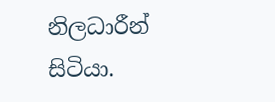නිලධාරීන් සිටියා.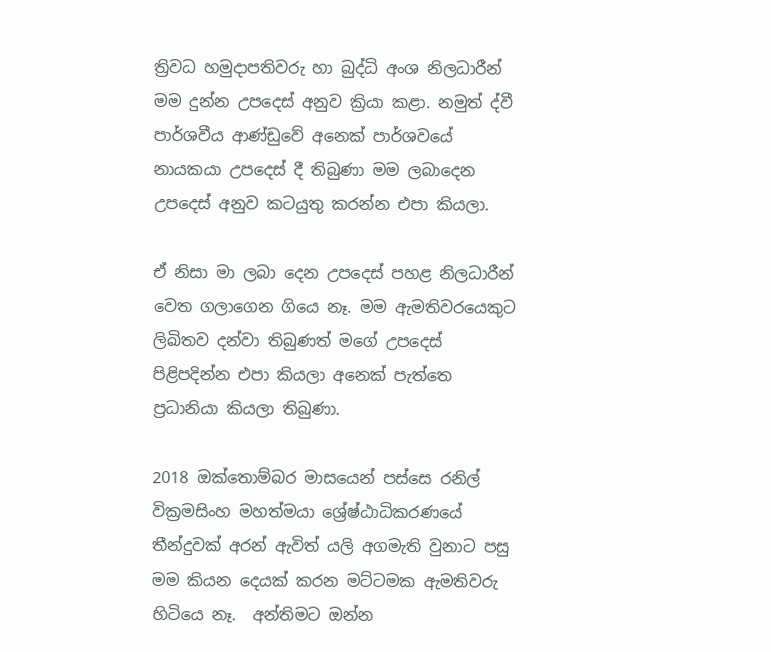ත්‍රිවධ හමුදාපතිවරු හා බුද්ධි අංශ නිලධාරීන් මම දුන්න උපදෙස් අනුව ක්‍රියා කළා. නමුත් ද්වී පාර්ශවීය ආණ්ඩුවේ අනෙක් පාර්ශවයේ නායකයා උපදෙස් දී තිබුණා මම ලබාදෙන උපදෙස් අනුව කටයුතු කරන්න එපා කියලා.

ඒ නිසා මා ලබා දෙන උපදෙස් පහළ නිලධාරීන් වෙත ගලාගෙන ගියෙ නෑ. මම ඇමතිවරයෙකුට ලිඛිතව දන්වා තිබුණත් මගේ උපදෙස් පිළිපදින්න එපා කියලා අනෙක් පැත්තෙ ප්‍රධානියා කියලා තිබුණා.

2018 ඔක්තොම්බර මාසයෙන් පස්සෙ රනිල් වික්‍රමසිංහ මහත්මයා ශ්‍රේෂ්ඨාධිකරණයේ තීන්දුවක් අරන් ඇවිත් යලි අගමැති වුනාට පසු මම කියන දෙයක් කරන මට්ටමක ඇමතිවරු හිටියෙ නෑ.  අන්තිමට ඔන්න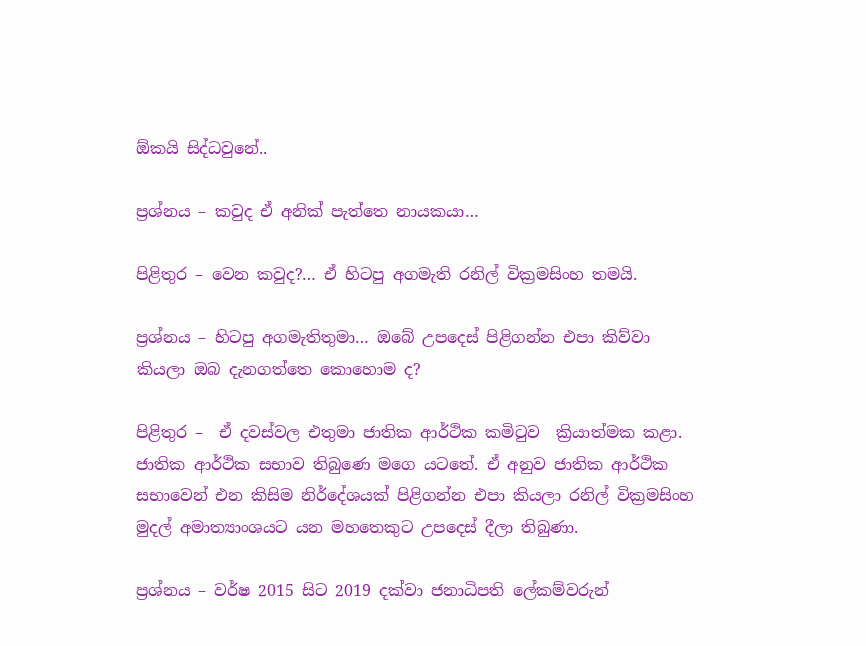ඕකයි සිද්ධවුනේ..

ප්‍රශ්නය – කවුද ඒ අනික් පැත්තෙ නායකයා…

පිළිතුර – වෙන කවුද?… ඒ හිටපු අගමැති රනිල් වික්‍රමසිංහ තමයි.

ප්‍රශ්නය – හිටපු අගමැතිතුමා… ඔබේ උපදෙස් පිළිගන්න එපා කිව්වා කියලා ඔබ දැනගත්තෙ කොහොම ද?

පිළිතුර –  ඒ දවස්වල එතුමා ජාතික ආර්ථික කමිටුව  ක්‍රියාත්මක කළා. ජාතික ආර්ථික සභාව තිබුණෙ මගෙ යටතේ. ඒ අනුව ජාතික ආර්ථික සභාවෙන් එන කිසිම නිර්දේශයක් පිළිගන්න එපා කියලා රනිල් වික්‍රමසිංහ මුදල් අමාත්‍යාංශයට යන මහතෙකුට උපදෙස් දීලා තිබුණා.

ප්‍රශ්නය – වර්ෂ 2015 සිට 2019 දක්වා ජනාධිපති ලේකම්වරුන්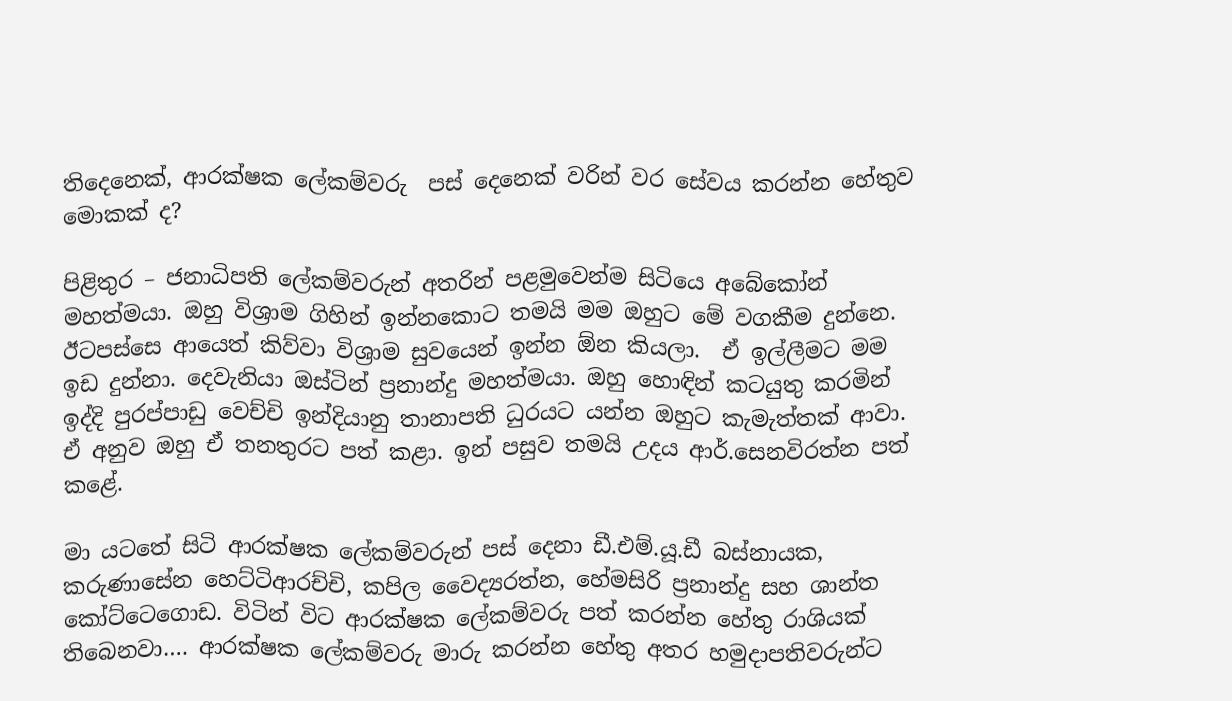තිදෙනෙක්, ආරක්ෂක ලේකම්වරු  පස් දෙනෙක් වරින් වර සේවය කරන්න හේතුව මොකක් ද?

පිළිතුර – ජනාධිපති ලේකම්වරුන් අතරින් පළමුවෙන්ම සිටියෙ අබේකෝන් මහත්මයා. ඔහු විශ්‍රාම ගිහින් ඉන්නකොට තමයි මම ඔහුට මේ වගකීම දුන්නෙ. ඊටපස්සෙ ආයෙත් කිව්වා විශ්‍රාම සුවයෙන් ඉන්න ඕන කියලා.  ඒ ඉල්ලීමට මම ඉඩ දුන්නා. දෙවැනියා ඔස්ටින් ප්‍රනාන්දු මහත්මයා. ඔහු හොඳින් කටයුතු කරමින් ඉද්දි පුරප්පාඩු වෙච්චි ඉන්දියානු තානාපති ධුරයට යන්න ඔහුට කැමැත්තක් ආවා. ඒ අනුව ඔහු ඒ තනතුරට පත් කළා. ඉන් පසුව තමයි උදය ආර්.සෙනවිරත්න පත් කළේ.

මා යටතේ සිටි ආරක්ෂක ලේකම්වරුන් පස් දෙනා ඩී.එම්.යූ.ඩී බස්නායක, කරුණාසේන හෙට්ටිආරච්චි, කපිල වෛද්‍යරත්න, හේමසිරි ප්‍රනාන්දු සහ ශාන්ත කෝට්ටෙගොඩ. විටින් විට ආරක්ෂක ලේකම්වරු පත් කරන්න හේතු රාශියක් තිබෙනවා…. ආරක්ෂක ලේකම්වරු මාරු කරන්න හේතු අතර හමුදාපතිවරුන්ට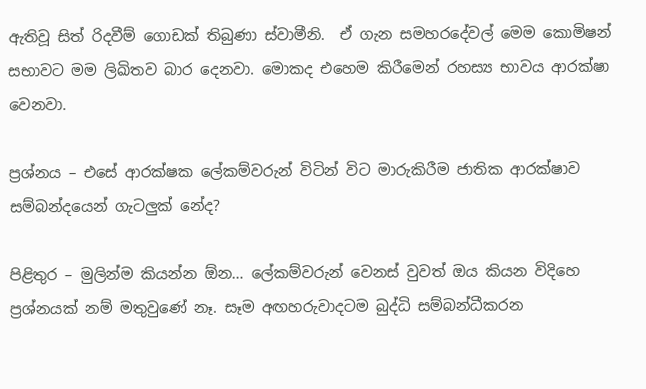ඇතිවූ සිත් රිදවීම් ගොඩක් තිබුණා ස්වාමීනි.  ඒ ගැන සමහරදේවල් මෙම කොමිෂන් සභාවට මම ලිඛිතව බාර දෙනවා. මොකද එහෙම කිරීමෙන් රහස්‍ය භාවය ආරක්ෂා වෙනවා.

ප්‍රශ්නය – එසේ ආරක්ෂක ලේකම්වරුන් විටින් විට මාරුකිරීම ජාතික ආරක්ෂාව සම්බන්දයෙන් ගැටලුක් නේද?

පිළිතුර – මුලින්ම කියන්න ඕන… ලේකම්වරුන් වෙනස් වුවත් ඔය කියන විදිහෙ ප්‍රශ්නයක් නම් මතුවුණේ නෑ. සෑම අඟහරුවාදටම බුද්ධි සම්බන්ධීකරන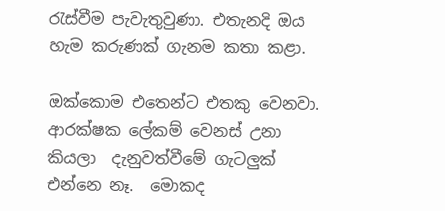රැස්වීම පැවැතුවුණා. එතැනදි ඔය හැම කරුණක් ගැනම කතා කළා.

ඔක්කොම එතෙන්ට එතකු වෙනවා. ආරක්ෂක ලේකම් වෙනස් උනා කියලා  දැනුවත්වීමේ ගැටලුක් එන්නෙ නෑ.  මොකද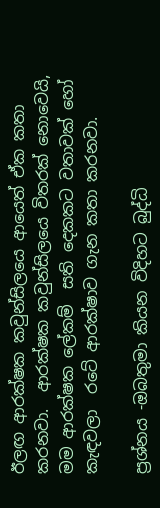ඊලඟ ආරක්ෂක කවුන්සිලයෙ ආයෙත් ඒක කතා කරනවා.  ආරක්ෂක කවුන්සිලයෙ විතරක් නොවෙයි, මම ආරක්ෂක ලේකම්  සති දෙකකට වතාවක් හෝ කැඳවලා  රටේ ආරක්ෂාව ගැන කතා කරනවා.

ප්‍රශ්නය -ඔබතුමා කියන විදිහට බුද්ධි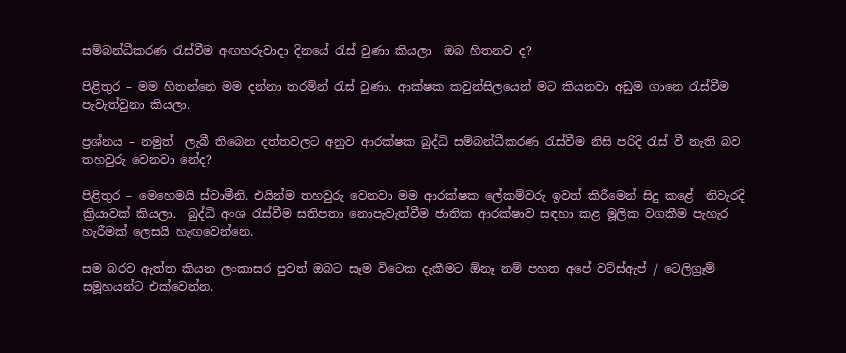සම්බන්ධීකරණ රැස්වීම අඟහරුවාදා දිනයේ රැස් වුණා කියලා  ඔබ හිතනව ද?

පිළිතුර – මම හිතන්නෙ මම දන්නා තරමින් රැස් වුණා. ආක්ෂක කවුන්සිලයෙන් මට කියනවා අඩුම ගානෙ රැස්වීම පැවැත්වුනා කියලා.

ප්‍රශ්නය – නමුත්  ලැබී තිබෙන දත්තවලට අනුව ආරක්ෂක බුද්ධි සම්බන්ධීකරණ රැස්වීම නිසි පරිදි රැස් වී නැති බව තහවුරු වෙනවා නේද?

පිළිතුර – මෙහෙමයි ස්වාමීනි. එයින්ම තහවුරු වෙනවා මම ආරක්ෂක ලේකම්වරු ඉවත් කිරීමෙන් සිදු කළේ  නිවැරදි ක්‍රියාවක් කියලා.  බුද්ධි අංශ රැස්වීම සතිපතා නොපැවැත්වීම ජාතික ආරක්ෂාව සඳහා කළ මූලික වගකීම පැහැර හැරීමක් ලෙසයි හැඟවෙන්නෙ.

සම බරව ඇත්ත කියන ලංකාසර පුවත් ඔබට සෑම විටෙක දැකීමට ඕනෑ නම් පහත අපේ වට්ස්ඇප් / ටෙලිග්‍රෑම් සමූහයන්ට එක්වෙන්න.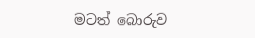මටත් බොරුව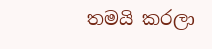තමයි කරලා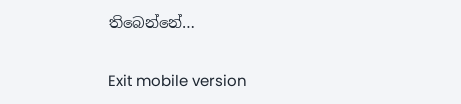තිබෙන්නේ…

Exit mobile version